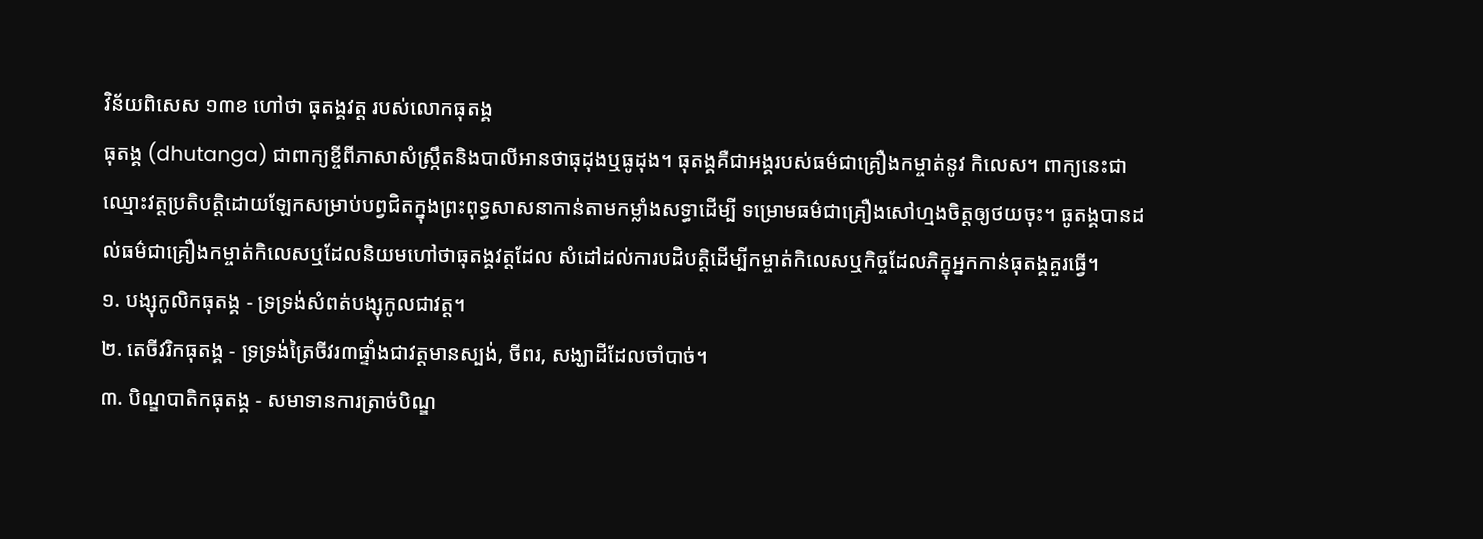វិន័យពិសេស ១៣ខ ហៅថា ធុតង្គវត្ត របស់លោកធុតង្គ
ធុតង្គ (dhutanga) ជាពាក្យខ្ចីពីភាសាសំស្ក្រឹតនិងបាលីអានថាធុដុងឬធូដុង។ ធុតង្គគឺជាអង្គរបស់ធម៌ជាគ្រឿងកម្ចាត់នូវ កិលេស។ ពាក្យនេះជាឈ្មោះវត្តប្រតិបត្តិដោយឡែកសម្រាប់បព្វជិតក្នុងព្រះពុទ្ធសាសនាកាន់តាមកម្លាំងសទ្ធាដើម្បី ទម្រោមធម៌ជាគ្រឿងសៅហ្មងចិត្តឲ្យថយចុះ។ ធូតង្គបានដល់ធម៌ជាគ្រឿងកម្ចាត់កិលេសឬដែលនិយមហៅថាធុតង្គវត្តដែល សំដៅដល់ការបដិបត្តិដើម្បីកម្ចាត់កិលេសឬកិច្ចដែលភិក្ខុអ្នកកាន់ធុតង្គគួរធ្វើ។
១. បង្សុកូលិកធុតង្គ - ទ្រទ្រង់សំពត់បង្សុកូលជាវត្ត។
២. តេចីវរិកធុតង្គ - ទ្រទ្រង់ត្រៃចីវរ៣ផ្ទាំងជាវត្តមានស្បង់, ចីពរ, សង្ឃាដីដែលចាំបាច់។
៣. បិណ្ឌបាតិកធុតង្គ - សមាទានការត្រាច់បិណ្ឌ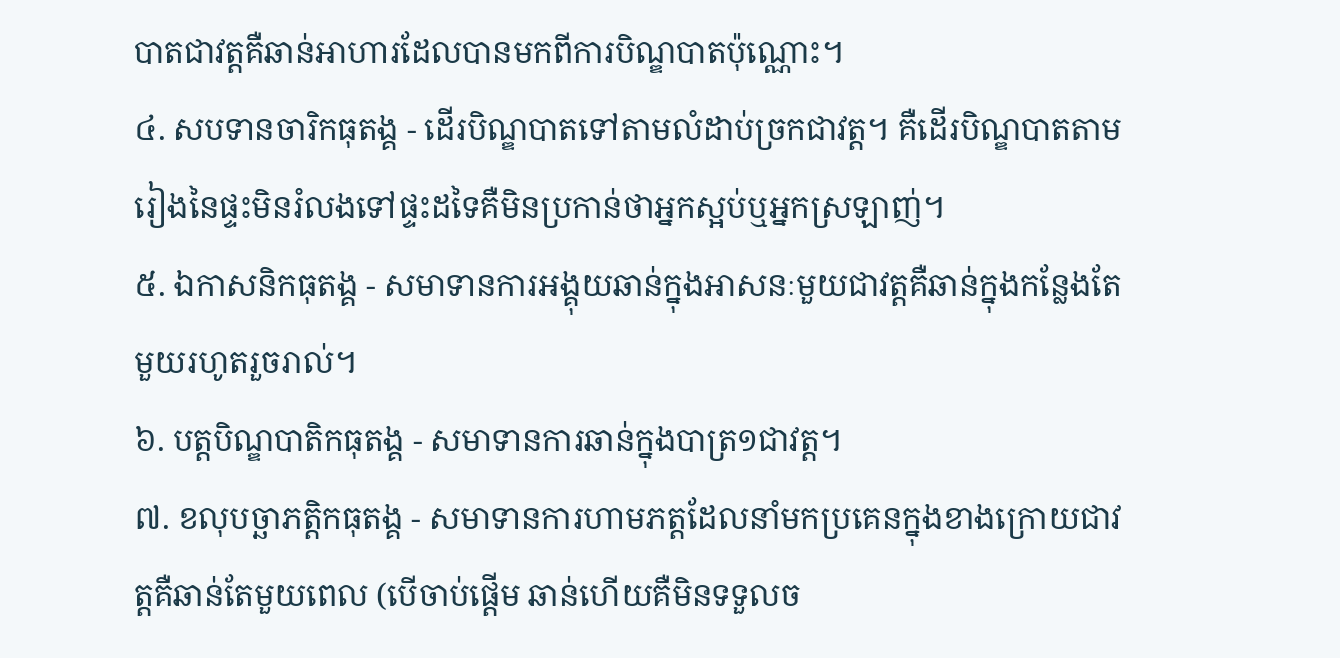បាតជាវត្តគឺឆាន់អាហារដែលបានមកពីការបិណ្ឌបាតប៉ុណ្ណោះ។
៤. សបទានចារិកធុតង្គ - ដើរបិណ្ឌបាតទៅតាមលំដាប់ច្រកជាវត្ត។ គឺដើរបិណ្ឌបាតតាមរៀងនៃផ្ទះមិនរំលងទៅផ្ទះដទៃគឺមិនប្រកាន់ថាអ្នកស្អប់ឬអ្នកស្រឡាញ់។
៥. ឯកាសនិកធុតង្គ - សមាទានការអង្គុយឆាន់ក្នុងអាសនៈមួយជាវត្តគឺឆាន់ក្នុងកន្លែងតែមួយរហូតរួចរាល់។
៦. បត្តបិណ្ឌបាតិកធុតង្គ - សមាទានការឆាន់ក្នុងបាត្រ១ជាវត្ត។
៧. ខលុបច្ឆាភត្តិកធុតង្គ - សមាទានការហាមភត្តដែលនាំមកប្រគេនក្នុងខាងក្រោយជាវត្តគឺឆាន់តែមួយពេល (បើចាប់ផ្តើម ឆាន់ហើយគឺមិនទទួលច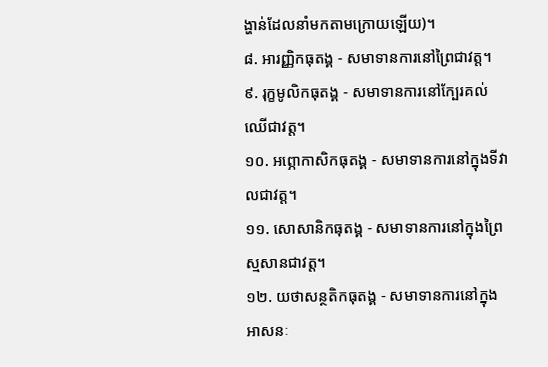ង្ហាន់ដែលនាំមកតាមក្រោយឡើយ)។
៨. អារញ្ញិកធុតង្គ - សមាទានការនៅព្រៃជាវត្ត។
៩. រុក្ខមូលិកធុតង្គ - សមាទានការនៅក្បែរគល់ឈើជាវត្ត។
១០. អព្ភោកាសិកធុតង្គ - សមាទានការនៅក្នុងទីវាលជាវត្ត។
១១. សោសានិកធុតង្គ - សមាទានការនៅក្នុងព្រៃស្មសានជាវត្ត។
១២. យថាសន្ថតិកធុតង្គ - សមាទានការនៅក្នុងអាសនៈ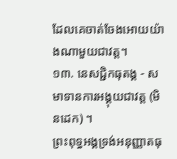ដែលគេចាត់ចែងអោយយ៉ាងណាមួយជាវត្ត។
១៣. នេសជ្ជិកធុតង្គ - សមាទានការអង្គុយជាវត្ត (មិនដេក) ។
ព្រះពុទ្ធអង្គទ្រង់អនុញ្ញាតធុ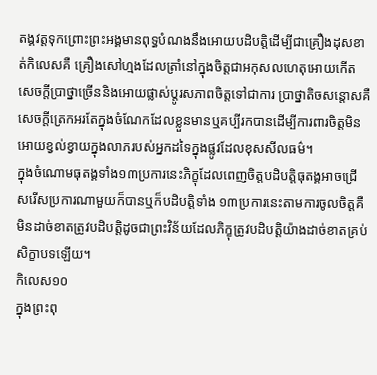តង្គវត្តទុកព្រោះព្រះអង្គមានពុទ្ធបំណងនឹងអោយបដិបត្តិដើម្បីជាគ្រឿងដុសខាត់កិលេសគឺ គ្រឿងសៅហ្មងដែលត្រាំនៅក្នុងចិត្តជាអកុសលហេតុអោយកើតសេចក្តីប្រាថ្នាច្រើននិងអោយផ្លាស់ប្តូរសភាពចិត្តទៅជាការ ប្រាថ្នាតិចសន្តោសគឺសេចក្តីត្រេកអរតែក្នុងចំណែកដែលខ្លួនមានឬគប្បីរកបានដើម្បីការពារចិត្តមិនអោយខ្វល់ខ្វាយក្នុងលាភរបស់អ្នកដទៃក្នុងផ្លូវដែលខុសសីលធម៌។
ក្នុងចំណោមធុតង្គទាំង១៣ប្រការនេះភិក្ខុដែលពេញចិត្តបដិបត្តិធុតង្គអាចជ្រើសរើសប្រការណាមួយក៏បានឬក៏បដិបត្តិទាំង ១៣ប្រការនេះតាមការចូលចិត្តគឺមិនដាច់ខាតត្រូវបដិបត្តិដូចជាព្រះវិន័យដែលភិក្ខុត្រូវបដិបត្តិយ៉ាងដាច់ខាតគ្រប់សិក្ខាបទឡើយ។
កិលេស១០
ក្នុងព្រះពុ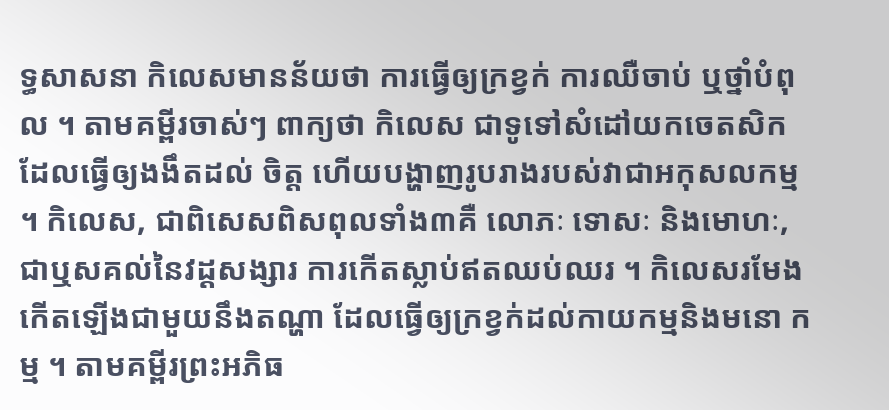ទ្ធសាសនា កិលេសមានន័យថា ការធ្វើឲ្យក្រខ្វក់ ការឈឺចាប់ ឬថ្នាំបំពុល ។ តាមគម្ពីរចាស់ៗ ពាក្យថា កិលេស ជាទូទៅសំដៅយកចេតសិក ដែលធ្វើឲ្យងងឹតដល់ ចិត្ត ហើយបង្ហាញរូបរាងរបស់វាជាអកុសលកម្ម ។ កិលេស, ជាពិសេសពិសពុលទាំង៣គឺ លោភៈ ទោសៈ និងមោហៈ, ជាឬសគល់នៃវដ្តសង្សារ ការកើតស្លាប់ឥតឈប់ឈរ ។ កិលេសរមែងកើតឡើងជាមួយនឹងតណ្ហា ដែលធ្វើឲ្យក្រខ្វក់ដល់កាយកម្មនិងមនោ កម្ម ។ តាមគម្ពីរព្រះអភិធ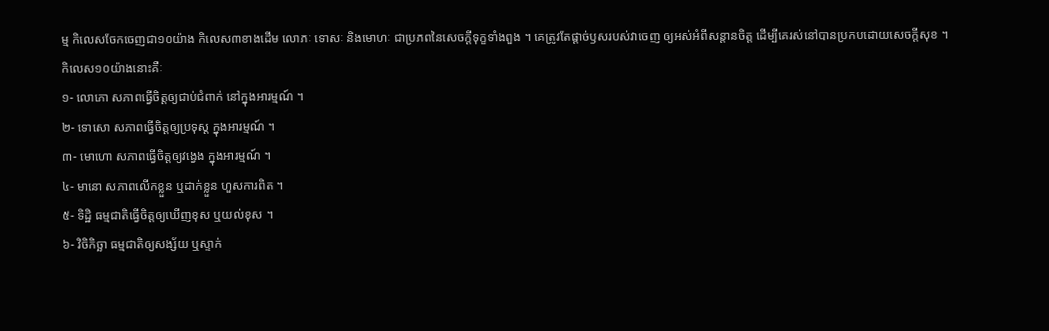ម្ម កិលេសចែកចេញជា១០យ៉ាង កិលេស៣ខាងដើម លោភៈ ទោសៈ និងមោហៈ ជាប្រភពនៃសេចក្តីទុក្ខទាំងពួង ។ គេត្រូវតែផ្តាច់ឫសរបស់វាចេញ ឲ្យអស់អំពីសន្តានចិត្ត ដើម្បីគេរស់នៅបានប្រកបដោយសេចក្តីសុខ ។
កិលេស១០យ៉ាងនោះគឺៈ
១- លោភោ សភាពធ្វើចិត្តឲ្យជាប់ជំពាក់ នៅក្នុងអារម្មណ៍ ។
២- ទោសោ សភាពធ្វើចិត្តឲ្យប្រទុស្ត ក្នុងអារម្មណ៍ ។
៣- មោហោ សភាពធ្វើចិត្តឲ្យវង្វេង ក្នុងអារម្មណ៍ ។
៤- មានោ សភាពលើកខ្លួន ឬដាក់ខ្លួន ហួសការពិត ។
៥- ទិដ្ឋិ ធម្មជាតិធ្វើចិត្តឲ្យឃើញខុស ឬយល់ខុស ។
៦- វិចិកិច្ឆា ធម្មជាតិឲ្យសង្ស័យ ឬស្ទាក់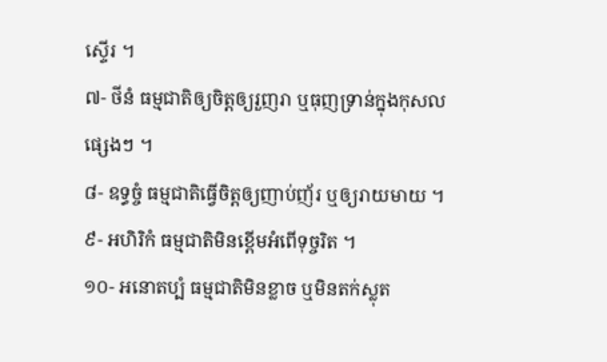ស្ទើរ ។
៧- ថីនំ ធម្មជាតិឲ្យចិត្តឲ្យរួញរា ឬធុញទ្រាន់ក្នុងកុសលផ្សេងៗ ។
៨- ឧទ្ធច្ចំ ធម្មជាតិធ្វើចិត្តឲ្យញាប់ញ័រ ឬឲ្យរាយមាយ ។
៩- អហិរិកំ ធម្មជាតិមិនខ្ពើមអំពើទុច្ចរិត ។
១០- អនោតប្បំ ធម្មជាតិមិនខ្លាច ឬមិនតក់ស្លុត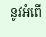នូវអំពើ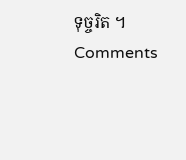ទុច្ចរិត ។
Comments